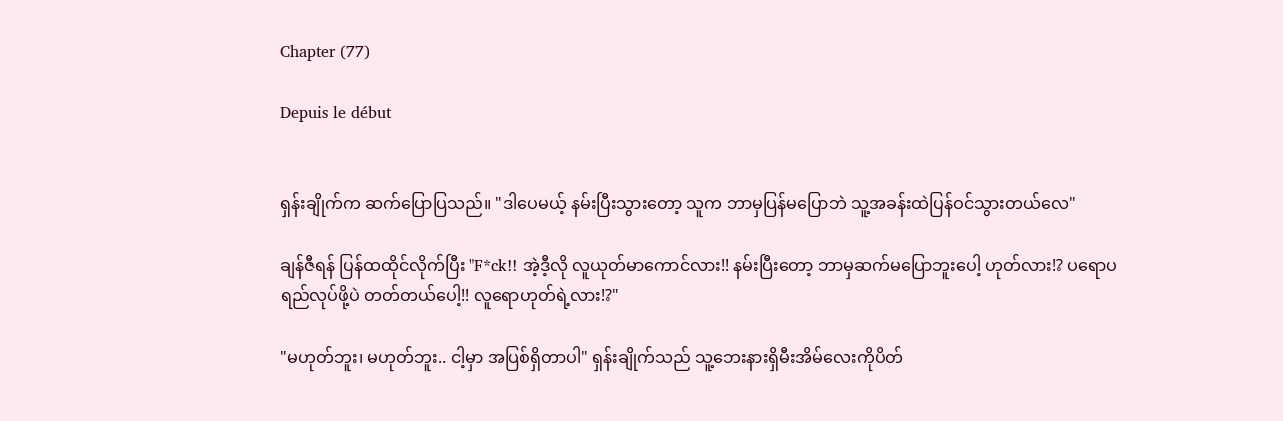Chapter (77)

Depuis le début


ရှန်းချိုက်က ဆက်ပြောပြသည်။ "ဒါပေမယ့် နမ်းပြီးသွားတော့ သူက ဘာမှပြန်မပြောဘဲ သူ့အခန်းထဲပြန်ဝင်သွားတယ်လေ"

ချန်ဇီရန် ပြန်ထထိုင်လိုက်ပြီး "F*ck!! အဲ့ဒီ့လို လူယုတ်မာကောင်လား!! နမ်းပြီးတော့ ဘာမှဆက်မပြောဘူးပေါ့ ဟုတ်လား!? ပရောပရည်လုပ်ဖို့ပဲ တတ်တယ်ပေါ့!! လူရောဟုတ်ရဲ့လား!?"

"မဟုတ်ဘူး၊ မဟုတ်ဘူး.. ငါ့မှာ အပြစ်ရှိတာပါ" ရှန်းချိုက်သည် သူ့ဘေးနားရှိမီးအိမ်လေးကိုပိတ်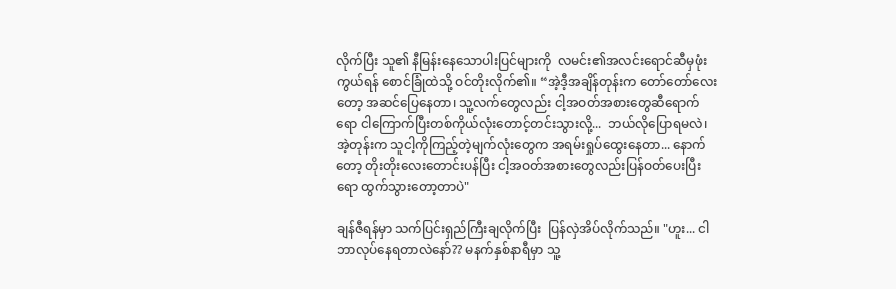လိုက်ပြီး သူ၏ နီမြန်းနေသောပါးပြင်များကို  လမင်း၏အလင်းရောင်ဆီမှဖုံးကွယ်ရန် စောင်ခြုံထဲသို့ ဝင်တိုးလိုက်၏။ “အဲ့ဒီ့အချိန်တုန်းက တော်တော်လေးတော့ အဆင်ပြေနေတာ၊ သူ့လက်တွေလည်း ငါ့အဝတ်အစားတွေဆီရောက်ရော ငါကြောက်ပြီးတစ်ကိုယ်လုံးတောင့်တင်းသွားလို့...  ဘယ်လိုပြောရမလဲ၊ အဲ့တုန်းက သူငါ့ကိုကြည့်တဲ့မျက်လုံးတွေက အရမ်းရှုပ်ထွေးနေတာ... နောက်တော့ တိုးတိုးလေးတောင်းပန်ပြီး ငါ့အဝတ်အစားတွေလည်းပြန်ဝတ်ပေးပြီးရော ထွက်သွားတော့တာပဲ"

ချန်ဇီရန်မှာ သက်ပြင်းရှည်ကြီးချလိုက်ပြီး  ပြန်လှဲအိပ်လိုက်သည်။ "ဟူး... ငါ ဘာလုပ်နေရတာလဲနော်?? မနက်နှစ်နာရီမှာ သူ့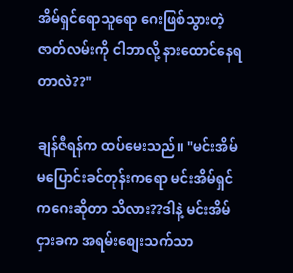အိမ်ရှင်ရောသူရော ဂေးဖြစ်သွားတဲ့ဇာတ်လမ်းကို ငါဘာလို့ နားထောင်နေရတာလဲ??"

ချန်ဇီရန်က ထပ်မေးသည်။ "မင်းအိမ်မပြောင်းခင်တုန်းကရော မင်းအိမ်ရှင်ကဂေးဆိုတာ သိလား??ဒါနဲ့ မင်းအိမ်ငှားခက အရမ်းစျေးသက်သာ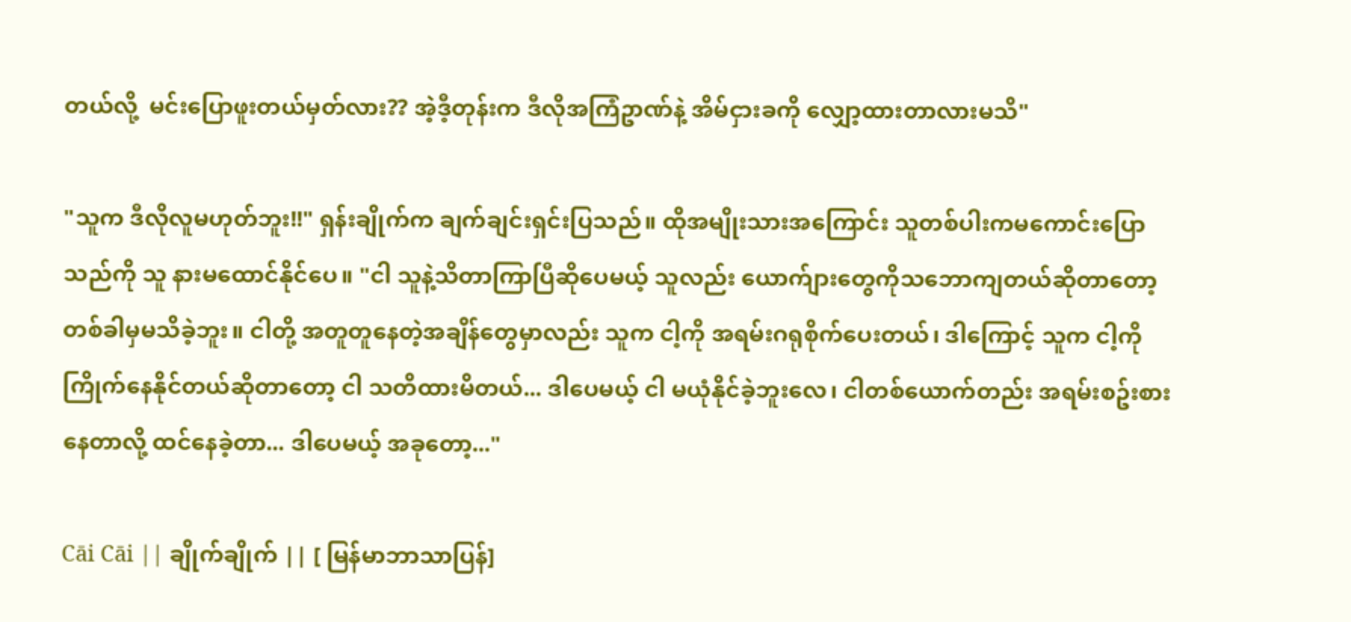တယ်လို့  မင်းပြောဖူးတယ်မှတ်လား?? အဲ့ဒီ့တုန်းက ဒီလိုအကြံဥာဏ်နဲ့ အိမ်ငှားခကို လျှော့ထားတာလားမသိ"

"သူက ဒီလိုလူမဟုတ်ဘူး!!" ရှန်းချိုက်က ချက်ချင်းရှင်းပြသည်။ ထိုအမျိုးသားအကြောင်း သူတစ်ပါးကမကောင်းပြောသည်ကို သူ နားမထောင်နိုင်ပေ။ "ငါ သူနဲ့သိတာကြာပြီဆိုပေမယ့် သူလည်း ယောက်ျားတွေကိုသဘောကျတယ်ဆိုတာတော့ တစ်ခါမှမသိခဲ့ဘူး။ ငါတို့ အတူတူနေတဲ့အချိန်တွေမှာလည်း သူက ငါ့ကို အရမ်းဂရုစိုက်ပေးတယ်၊ ဒါကြောင့် သူက ငါ့ကိုကြိုက်နေနိုင်တယ်ဆိုတာတော့ ငါ သတိထားမိတယ်... ဒါပေမယ့် ငါ မယုံနိုင်ခဲ့ဘူးလေ၊ ငါတစ်ယောက်တည်း အရမ်းစဥ်းစားနေတာလို့ ထင်နေခဲ့တာ... ဒါပေမယ့် အခုတော့..."

Cāi Cāi || ချိုက်ချိုက် || [ မြန်မာဘာသာပြန်]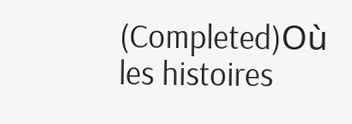(Completed)Où les histoires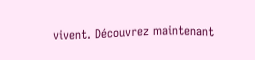vivent. Découvrez maintenant